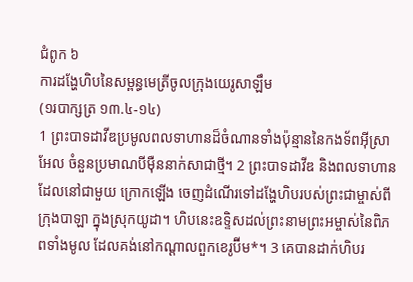ជំពូក ៦
ការដង្ហែហិបនៃសម្ពន្ធមេត្រីចូលក្រុងយេរូសាឡឹម
(១របាក្សត្រ ១៣.៤-១៤)
1 ព្រះបាទដាវីឌប្រមូលពលទាហានដ៏ចំណានទាំងប៉ុន្មាននៃកងទ័ពអ៊ីស្រាអែល ចំនួនប្រមាណបីម៉ឺននាក់សាជាថ្មី។ 2 ព្រះបាទដាវីឌ និងពលទាហានដែលនៅជាមួយ ក្រោកឡើង ចេញដំណើរទៅដង្ហែហិបរបស់ព្រះជាម្ចាស់ពីក្រុងបាឡា ក្នុងស្រុកយូដា។ ហិបនេះឧទ្ទិសដល់ព្រះនាមព្រះអម្ចាស់នៃពិភពទាំងមូល ដែលគង់នៅកណ្ដាលពួកខេរូប៊ីម*។ 3 គេបានដាក់ហិបរ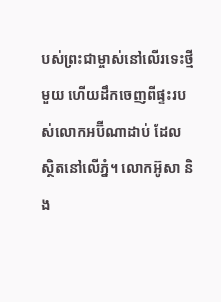បស់ព្រះជាម្ចាស់នៅលើរទេះថ្មីមួយ ហើយដឹកចេញពីផ្ទះរបស់លោកអប៊ីណាដាប់ ដែលស្ថិតនៅលើភ្នំ។ លោកអ៊ូសា និង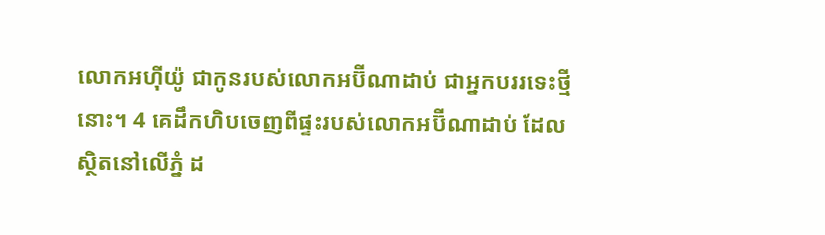លោកអហ៊ីយ៉ូ ជាកូនរបស់លោកអប៊ីណាដាប់ ជាអ្នកបររទេះថ្មីនោះ។ 4 គេដឹកហិបចេញពីផ្ទះរបស់លោកអប៊ីណាដាប់ ដែលស្ថិតនៅលើភ្នំ ដ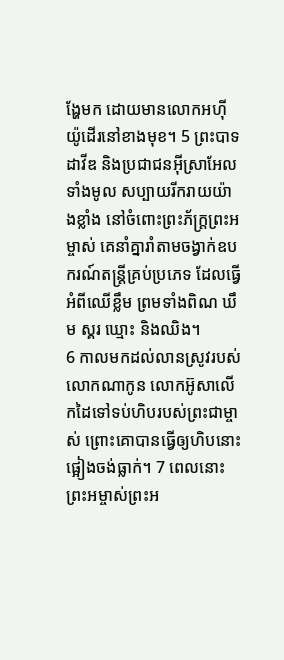ង្ហែមក ដោយមានលោកអហ៊ីយ៉ូដើរនៅខាងមុខ។ 5 ព្រះបាទដាវីឌ និងប្រជាជនអ៊ីស្រាអែលទាំងមូល សប្បាយរីករាយយ៉ាងខ្លាំង នៅចំពោះព្រះភ័ក្ត្រព្រះអម្ចាស់ គេនាំគ្នារាំតាមចង្វាក់ឧបករណ៍តន្ដ្រីគ្រប់ប្រភេទ ដែលធ្វើអំពីឈើខ្លឹម ព្រមទាំងពិណ ឃឹម ស្គរ ឃ្មោះ និងឈិង។
6 កាលមកដល់លានស្រូវរបស់លោកណាកូន លោកអ៊ូសាលើកដៃទៅទប់ហិបរបស់ព្រះជាម្ចាស់ ព្រោះគោបានធ្វើឲ្យហិបនោះផ្អៀងចង់ធ្លាក់។ 7 ពេលនោះ ព្រះអម្ចាស់ព្រះអ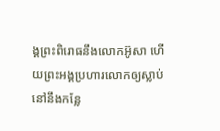ង្គព្រះពិរោធនឹងលោកអ៊ូសា ហើយព្រះអង្គប្រហារលោកឲ្យស្លាប់នៅនឹងកន្លែ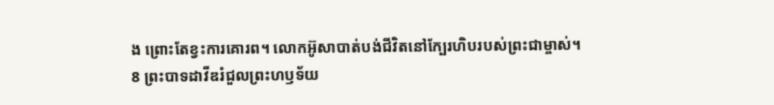ង ព្រោះតែខ្វះការគោរព។ លោកអ៊ូសាបាត់បង់ជីវិតនៅក្បែរហិបរបស់ព្រះជាម្ចាស់។
8 ព្រះបាទដាវីឌរំជួលព្រះហឫទ័យ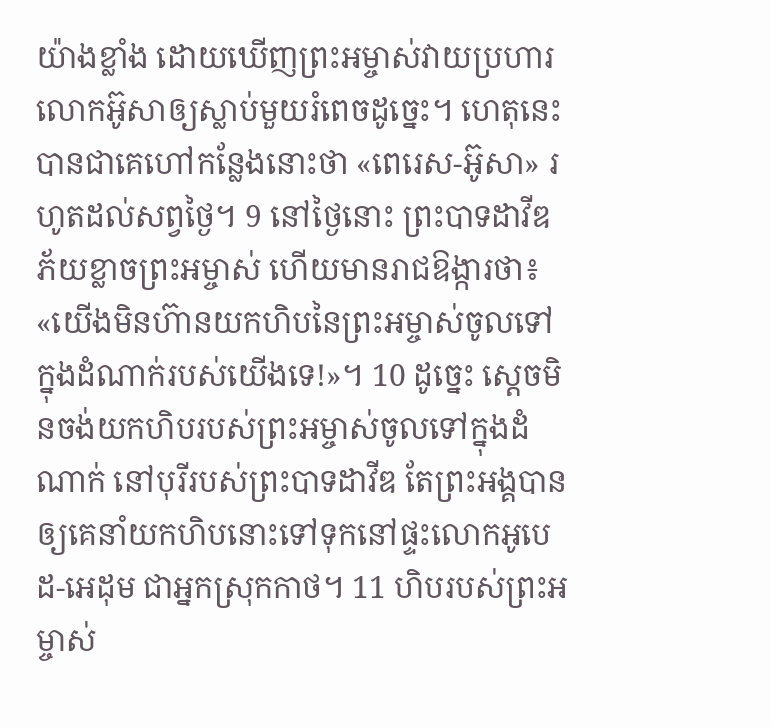យ៉ាងខ្លាំង ដោយឃើញព្រះអម្ចាស់វាយប្រហារលោកអ៊ូសាឲ្យស្លាប់មួយរំពេចដូច្នេះ។ ហេតុនេះបានជាគេហៅកន្លែងនោះថា «ពេរេស-អ៊ូសា» រហូតដល់សព្វថ្ងៃ។ 9 នៅថ្ងៃនោះ ព្រះបាទដាវីឌភ័យខ្លាចព្រះអម្ចាស់ ហើយមានរាជឱង្ការថា៖ «យើងមិនហ៊ានយកហិបនៃព្រះអម្ចាស់ចូលទៅក្នុងដំណាក់របស់យើងទេ!»។ 10 ដូច្នេះ ស្តេចមិនចង់យកហិបរបស់ព្រះអម្ចាស់ចូលទៅក្នុងដំណាក់ នៅបុរីរបស់ព្រះបាទដាវីឌ តែព្រះអង្គបានឲ្យគេនាំយកហិបនោះទៅទុកនៅផ្ទះលោកអូបេដ-អេដុម ជាអ្នកស្រុកកាថ។ 11 ហិបរបស់ព្រះអម្ចាស់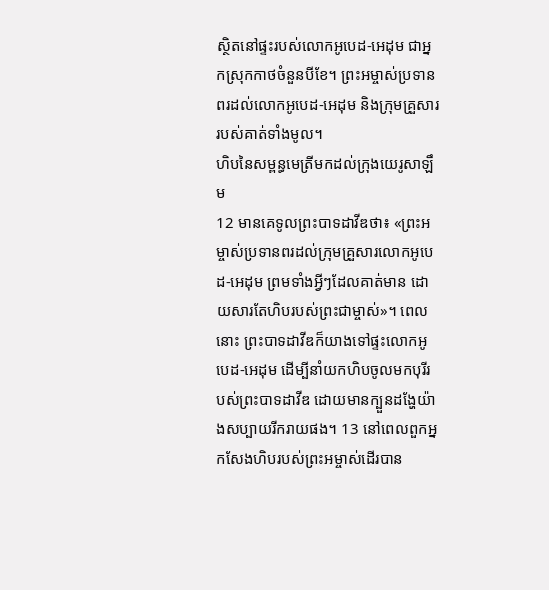ស្ថិតនៅផ្ទះរបស់លោកអូបេដ-អេដុម ជាអ្នកស្រុកកាថចំនួនបីខែ។ ព្រះអម្ចាស់ប្រទានពរដល់លោកអូបេដ-អេដុម និងក្រុមគ្រួសាររបស់គាត់ទាំងមូល។
ហិបនៃសម្ពន្ធមេត្រីមកដល់ក្រុងយេរូសាឡឹម
12 មានគេទូលព្រះបាទដាវីឌថា៖ «ព្រះអម្ចាស់ប្រទានពរដល់ក្រុមគ្រួសារលោកអូបេដ-អេដុម ព្រមទាំងអ្វីៗដែលគាត់មាន ដោយសារតែហិបរបស់ព្រះជាម្ចាស់»។ ពេលនោះ ព្រះបាទដាវីឌក៏យាងទៅផ្ទះលោកអូបេដ-អេដុម ដើម្បីនាំយកហិបចូលមកបុរីរបស់ព្រះបាទដាវីឌ ដោយមានក្បួនដង្ហែយ៉ាងសប្បាយរីករាយផង។ 13 នៅពេលពួកអ្នកសែងហិបរបស់ព្រះអម្ចាស់ដើរបាន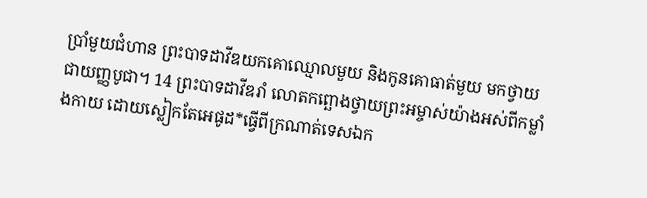ប្រាំមួយជំហាន ព្រះបាទដាវីឌយកគោឈ្មោលមួយ និងកូនគោធាត់មួយ មកថ្វាយជាយញ្ញបូជា។ 14 ព្រះបាទដាវីឌរាំ លោតកព្ឆោងថ្វាយព្រះអម្ចាស់យ៉ាងអស់ពីកម្លាំងកាយ ដោយស្លៀកតែអេផូដ*ធ្វើពីក្រណាត់ទេសឯក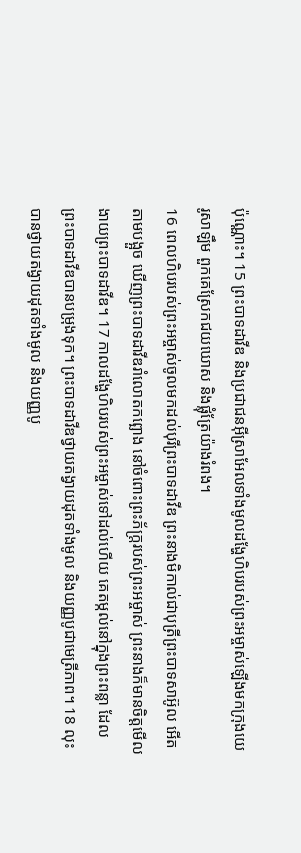ប៉ុណ្ណោះ។ 15 ព្រះបាទដាវីឌ និងប្រជាជនអ៊ីស្រាអែលទាំងមូលដង្ហែហិបរបស់ព្រះអម្ចាស់ឡើងមកក្រុងយេរូសាឡឹម ពួកគេស្រែកជយឃោស និងផ្លុំត្រែយ៉ាងរំពង។
16 ពេលហិបរបស់ព្រះអម្ចាស់ចូលមកដល់បុរីព្រះបាទដាវីឌ ព្រះនាងមិកាល់ជាបុត្រីព្រះបាទសាអ៊ូល អើតតាមបង្អួច ឃើញព្រះបាទដាវីឌរាំលោតកព្ឆោង នៅចំពោះព្រះភ័ក្ត្ររបស់ព្រះអម្ចាស់ ព្រះនាងក៏មានចិត្តមើលងាយព្រះបាទដាវីឌ។ 17 កាលដង្ហែហិបរបស់ព្រះអម្ចាស់ទៅដល់ហើយ គេតម្កល់នៅក្នុងព្រះពន្លា ដែលព្រះបាទដាវីឌបានបម្រុងទុក។ ព្រះបាទដាវីឌថ្វាយតង្វាយដុតទាំងមូល និងយញ្ញបូជាមេត្រីភាព។ 18 លុះបានថ្វាយតង្វាយដុតទាំងមូល និងយញ្ញបូ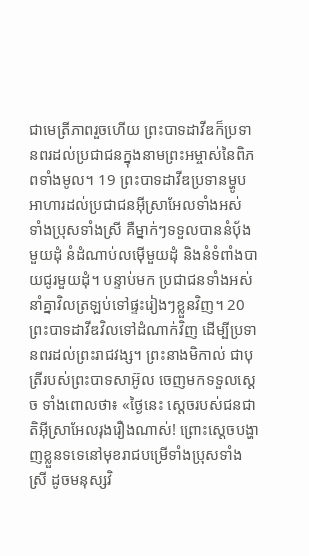ជាមេត្រីភាពរួចហើយ ព្រះបាទដាវីឌក៏ប្រទានពរដល់ប្រជាជនក្នុងនាមព្រះអម្ចាស់នៃពិភពទាំងមូល។ 19 ព្រះបាទដាវីឌប្រទានម្ហូបអាហារដល់ប្រជាជនអ៊ីស្រាអែលទាំងអស់ ទាំងប្រុសទាំងស្រី គឺម្នាក់ៗទទួលបាននំបុ័ងមួយដុំ នំដំណាប់លម៉ើមួយដុំ និងនំទំពាំងបាយជូរមួយដុំ។ បន្ទាប់មក ប្រជាជនទាំងអស់នាំគ្នាវិលត្រឡប់ទៅផ្ទះរៀងៗខ្លួនវិញ។ 20 ព្រះបាទដាវីឌវិលទៅដំណាក់វិញ ដើម្បីប្រទានពរដល់ព្រះរាជវង្ស។ ព្រះនាងមិកាល់ ជាបុត្រីរបស់ព្រះបាទសាអ៊ូល ចេញមកទទួលស្តេច ទាំងពោលថា៖ «ថ្ងៃនេះ ស្តេចរបស់ជនជាតិអ៊ីស្រាអែលរុងរឿងណាស់! ព្រោះស្តេចបង្ហាញខ្លួនទទេនៅមុខរាជបម្រើទាំងប្រុសទាំងស្រី ដូចមនុស្សវិ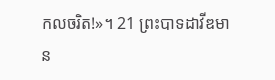កលចរិត!»។ 21 ព្រះបាទដាវីឌមាន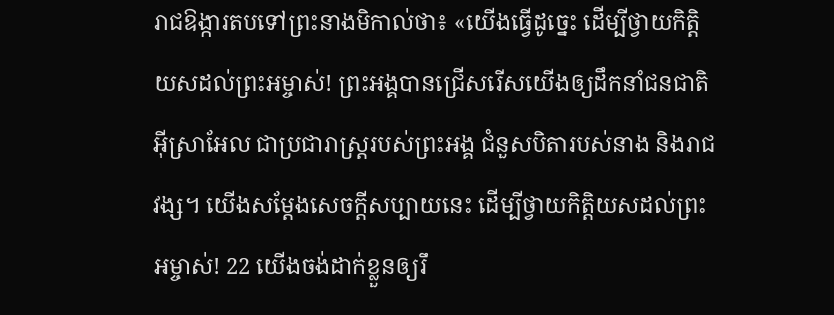រាជឱង្ការតបទៅព្រះនាងមិកាល់ថា៖ «យើងធ្វើដូច្នេះ ដើម្បីថ្វាយកិត្តិយសដល់ព្រះអម្ចាស់! ព្រះអង្គបានជ្រើសរើសយើងឲ្យដឹកនាំជនជាតិអ៊ីស្រាអែល ជាប្រជារាស្ដ្ររបស់ព្រះអង្គ ជំនួសបិតារបស់នាង និងរាជវង្ស។ យើងសម្ដែងសេចក្ដីសប្បាយនេះ ដើម្បីថ្វាយកិត្តិយសដល់ព្រះអម្ចាស់! 22 យើងចង់ដាក់ខ្លួនឲ្យរឹ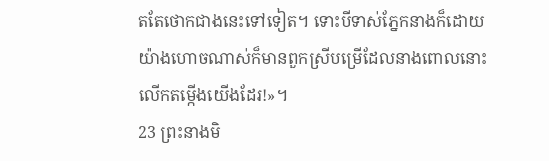តតែថោកជាងនេះទៅទៀត។ ទោះបីទាស់ភ្នែកនាងក៏ដោយ យ៉ាងហោចណាស់ក៏មានពួកស្រីបម្រើដែលនាងពោលនោះលើកតម្កើងយើងដែរ!»។
23 ព្រះនាងមិ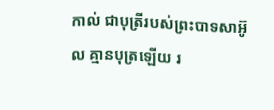កាល់ ជាបុត្រីរបស់ព្រះបាទសាអ៊ូល គ្មានបុត្រឡើយ រ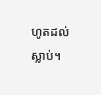ហូតដល់ស្លាប់។